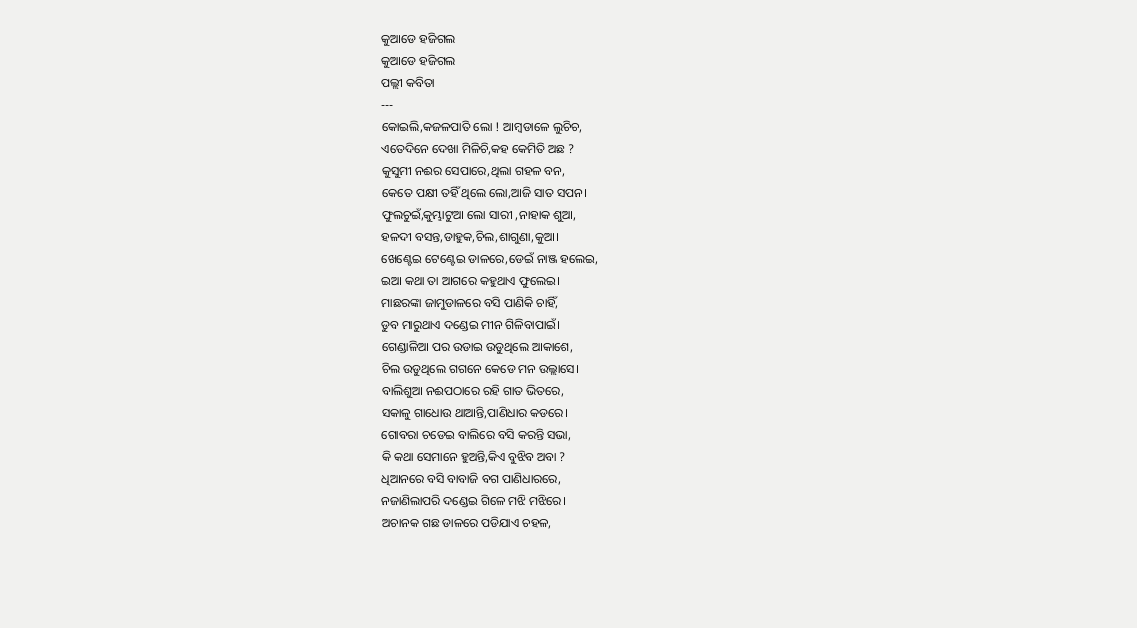କୁଆଡେ ହଜିଗଲ
କୁଆଡେ ହଜିଗଲ
ପଲ୍ଲୀ କବିତା
---
କୋଇଲି,କଜଳପାତି ଲୋ ! ଆମ୍ବଡାଳେ ଲୁଚିଚ,
ଏତେଦିନେ ଦେଖା ମିଳିଚି,କହ କେମିତି ଅଛ ?
କୁସୁମୀ ନଈର ସେପାରେ,ଥିଲା ଗହଳ ବନ,
କେତେ ପକ୍ଷୀ ତହିଁ ଥିଲେ ଲୋ,ଆଜି ସାତ ସପନ।
ଫୁଲଚୁଇଁ,କୁମ୍ଭାଟୁଆ ଲୋ ସାରୀ ,ନାହାକ ଶୁଆ,
ହଳଦୀ ବସନ୍ତ,ଡାହୁକ,ଚିଲ,ଶାଗୁଣା,କୁଆ।
ଖେଣ୍ଟେଇ ଟେଣ୍ଟେଇ ଡାଳରେ,ଡେଇଁ ନାଞ୍ଜ ହଲେଇ,
ଇଆ କଥା ତା ଆଗରେ କହୁଥାଏ ଫୁଲେଇ।
ମାଛରଙ୍କା ଜାମୁଡାଳରେ ବସି ପାଣିକି ଚାହିଁ,
ଡୁବ ମାରୁଥାଏ ଦଣ୍ଡେଇ ମୀନ ଗିଳିବାପାଇଁ।
ଗେଣ୍ଡାଳିଆ ପର ଉଡାଇ ଉଡୁଥିଲେ ଆକାଶେ,
ଚିଲ ଉଡୁଥିଲେ ଗଗନେ କେଡେ ମନ ଉଲ୍ଲାସେ।
ବାଲିଶୁଆ ନଈପଠାରେ ରହି ଗାତ ଭିତରେ,
ସକାଳୁ ଗାଧୋଉ ଥାଆନ୍ତି,ପାଣିଧାର କଡରେ।
ଗୋବରା ଚଡେଇ ବାଲିରେ ବସି କରନ୍ତି ସଭା,
କି କଥା ସେମାନେ ହୁଅନ୍ତି,କିଏ ବୁଝିବ ଅବା ?
ଧିଆନରେ ବସି ବାବାଜି ବଗ ପାଣିଧାରରେ,
ନଜାଣିଲାପରି ଦଣ୍ଡେଇ ଗିଳେ ମଝି ମଝିରେ।
ଅଚାନକ ଗଛ ଡାଳରେ ପଡିଯାଏ ଚହଳ,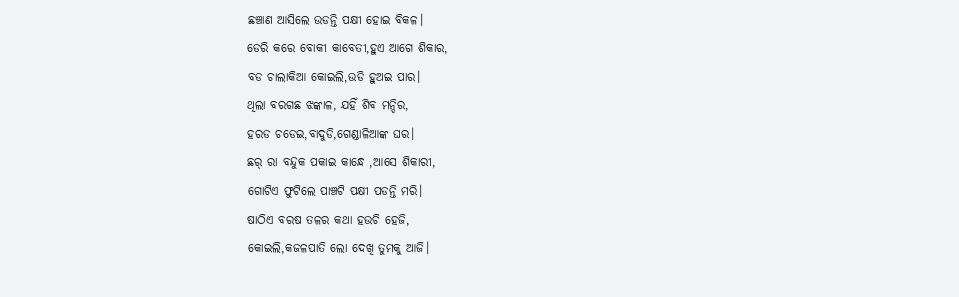ଛଞ୍ଚାଣ ଆସିଲେ ଉଡନ୍ତି ପକ୍ଷୀ ହୋଇ ବିକଳ।
ଡେରି କରେ ବୋକୀ କାବେତୀ,ହୁଏ ଆଗେ ଶିକାର,
ବଡ ଚାଲାକିଆ କୋଇଲି,ଉଡି ହୁଅଇ ପାର।
ଥିଲା ବରଗଛ ଝଙ୍କାଳ, ଯହିଁ ଶିବ ମନ୍ଦିର,
ହରଡ ଚଡେଇ,ବାଦୁଡି,ଗେଣ୍ଡାଳିଆଙ୍କ ଘର।
ଛର୍ ରା ବନ୍ଦୁକ ପକାଇ କାନ୍ଧେ ,ଆସେ ଶିକାରୀ,
ଗୋଟିଏ ଫୁଟିଲେ ପାଞ୍ଚଟି ପକ୍ଷୀ ପଡନ୍ତି ମରି।
ଷାଠିଏ ବରଷ ତଳର କଥା ହଉଚି ହେଜି,
କୋଇଲି,କଜଳପାତି ଲୋ ଦେଖି ତୁମକୁ ଆଜି।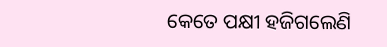କେତେ ପକ୍ଷୀ ହଜିଗଲେଣି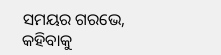ସମୟର ଗରଭେ,
କହିବାକୁ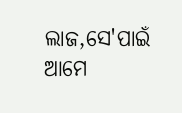ଲାଜ,ସେ'ପାଇଁ ଆମେ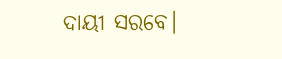ଦାୟୀ ସରବେ।